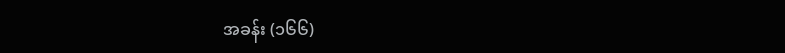အခန်း (၁၆၆)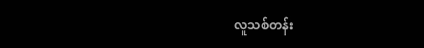လူသစ်တန်း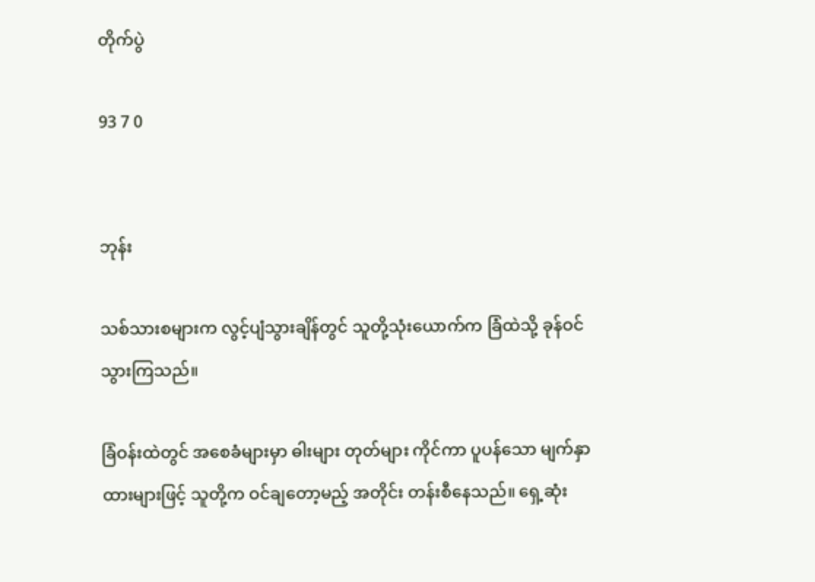တိုက်ပွဲ

93 7 0


ဘုန်း

သစ်သားစများက လွင့်ပျံသွားချိန်တွင် သူတို့သုံးယောက်က ခြံထဲသို့ ခုန်ဝင်သွားကြသည်။

ခြံဝန်းထဲတွင် အစေခံများမှာ ဓါးများ တုတ်များ ကိုင်ကာ ပူပန်သော မျက်နှာထားများဖြင့် သူတို့က ဝင်ချတော့မည့် အတိုင်း တန်းစီနေသည်။ ရှေ့ဆုံး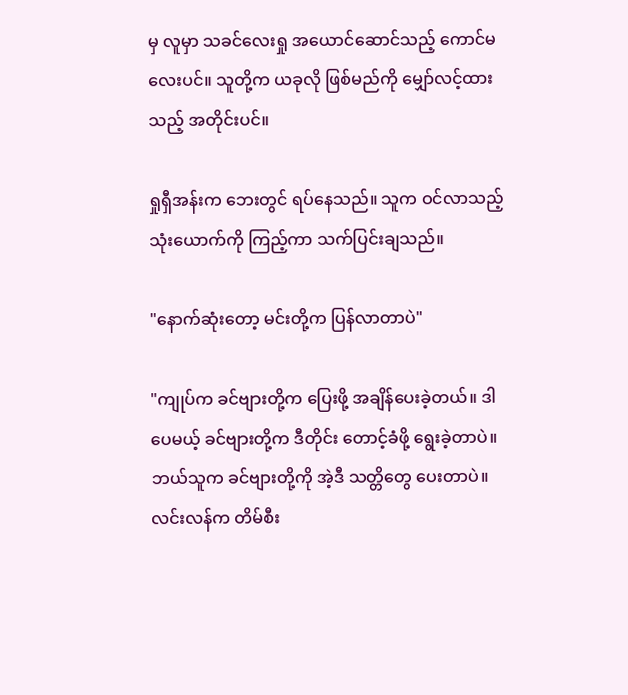မှ လူမှာ သခင်လေးရှု အယောင်ဆောင်သည့် ကောင်မလေးပင်။ သူတို့က ယခုလို ဖြစ်မည်ကို မျှော်လင့်ထားသည့် အတိုင်းပင်။

ရှုရှီအန်းက ဘေးတွင် ရပ်နေသည်။ သူက ဝင်လာသည့် သုံးယောက်ကို ကြည့်ကာ သက်ပြင်းချသည်။

"နောက်ဆုံးတော့ မင်းတို့က ပြန်လာတာပဲ"

"ကျုပ်က ခင်ဗျားတို့က ပြေးဖို့ အချိန်ပေးခဲ့တယ်။ ဒါပေမယ့် ခင်ဗျားတို့က ဒီတိုင်း တောင့်ခံဖို့ ရွေးခဲ့တာပဲ။ ဘယ်သူက ခင်ဗျားတို့ကို အဲ့ဒီ သတ္တိတွေ ပေးတာပဲ။ လင်းလန်က တိမ်စီး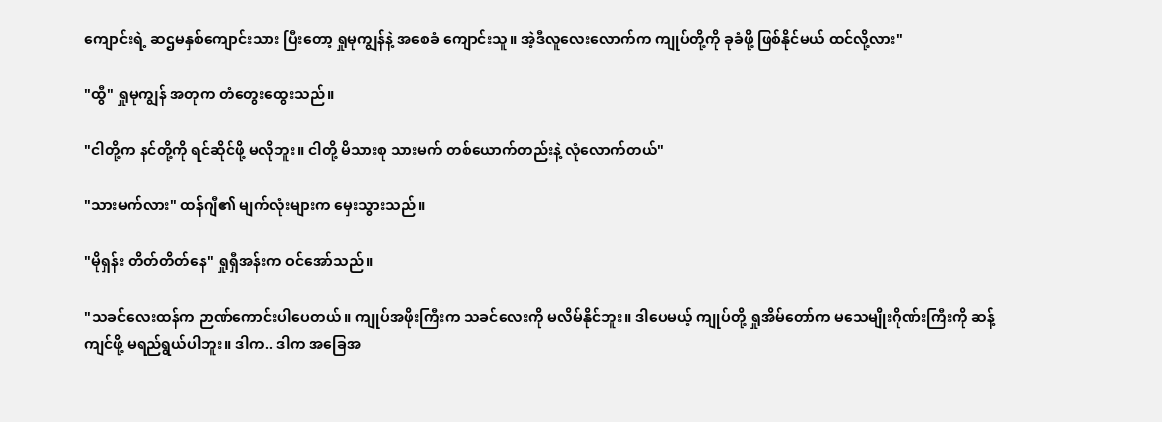ကျောင်းရဲ့ ဆဌမနှစ်ကျောင်းသား ပြီးတော့ ရှုမုကျွန်နဲ့ အစေခံ ကျောင်းသူ။ အဲ့ဒီလူလေးလောက်က ကျုပ်တို့ကို ခုခံဖို့ ဖြစ်နိုင်မယ် ထင်လို့လား"

"ထွီ" ရှုမုကျွန် အတုက တံတွေးထွေးသည်။

"ငါတို့က နင်တို့ကို ရင်ဆိုင်ဖို့ မလိုဘူး။ ငါတို့ မိသားစု သားမက် တစ်ယောက်တည်းနဲ့ လုံလောက်တယ်"

"သားမက်လား" ထန်ဂျီ၏ မျက်လုံးများက မှေးသွားသည်။

"မိုရှန်း တိတ်တိတ်နေ" ရှုရှီအန်းက ဝင်အော်သည်။

"သခင်လေးထန်က ဉာဏ်ကောင်းပါပေတယ်။ ကျုပ်အဖိုးကြီးက သခင်လေးကို မလိမ်နိုင်ဘူး။ ဒါပေမယ့် ကျုပ်တို့ ရှုအိမ်တော်က မသေမျိုးဂိုဏ်းကြီးကို ဆန့်ကျင်ဖို့ မရည်ရွယ်ပါဘူး။ ဒါက.. ဒါက အခြေအ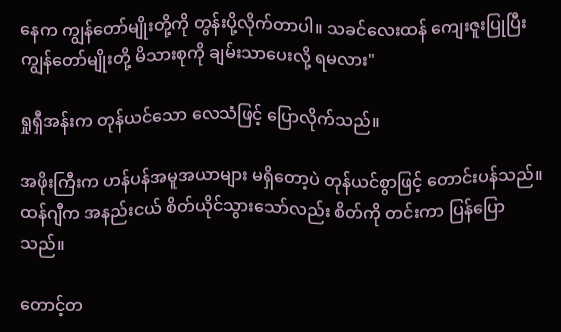နေက ကျွန်တော်မျိုးတို့ကို တွန်းပို့လိုက်တာပါ။ သခင်လေးထန် ကျေးဇူးပြုပြီး ကျွန်တော်မျိုးတို့ မိသားစုကို ချမ်းသာပေးလို့ ရမလား"

ရှုရှီအန်းက တုန်ယင်သော လေသံဖြင့် ပြောလိုက်သည်။

အဖိုးကြီးက ဟန်ပန်အမူအယာများ မရှိတော့ပဲ တုန်ယင်စွာဖြင့် တောင်းပန်သည်။ ထန်ဂျီက အနည်းငယ် စိတ်ယိုင်သွားသော်လည်း စိတ်ကို တင်းကာ ပြန်ပြောသည်။

တောင့်တ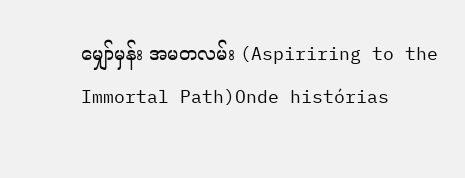မျှော်မှန်း အမတလမ်း (Aspiriring to the Immortal Path)Onde histórias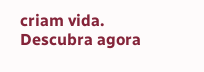criam vida. Descubra agora